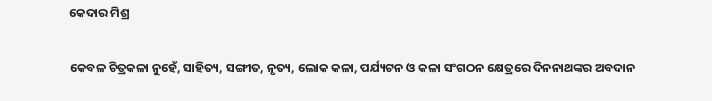କେଦାର ମିଶ୍ର

କେବଳ ଚିତ୍ରକଳା ନୁହେଁ, ସାହିତ୍ୟ, ସଙ୍ଗୀତ, ନୃତ୍ୟ, ଲୋକ କଳା, ପର୍ଯ୍ୟଟନ ଓ କଳା ସଂଗଠନ କ୍ଷେତ୍ରରେ ଦିନନାଥଙ୍କର ଅବଦାନ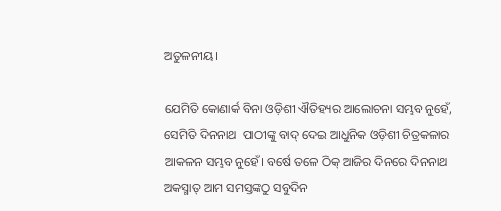ଅତୁଳନୀୟ।

ଯେମିତି କୋଣାର୍କ ବିନା ଓଡ଼ିଶୀ ଐତିହ୍ୟର ଆଲୋଚନା ସମ୍ଭବ ନୁହେଁ, ସେମିତି ଦିନନାଥ  ପାଠୀଙ୍କୁ ବାଦ୍ ଦେଇ ଆଧୁନିକ ଓଡ଼ିଶୀ ଚିତ୍ରକଳାର ଆକଳନ ସମ୍ଭବ ନୁହେଁ। ବର୍ଷେ ତଳେ ଠିକ୍‌ ଆଜିର ଦିନରେ ଦିନନାଥ ଅକସ୍ମାତ୍ ଆମ ସମସ୍ତଙ୍କଠୁ ସବୁଦିନ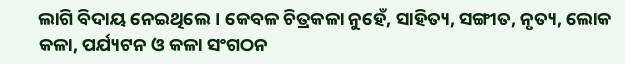ଲାଗି ବିଦାୟ ନେଇଥିଲେ। କେବଳ ଚିତ୍ରକଳା ନୁହେଁ, ସାହିତ୍ୟ, ସଙ୍ଗୀତ, ନୃତ୍ୟ, ଲୋକ କଳା, ପର୍ଯ୍ୟଟନ ଓ କଳା ସଂଗଠନ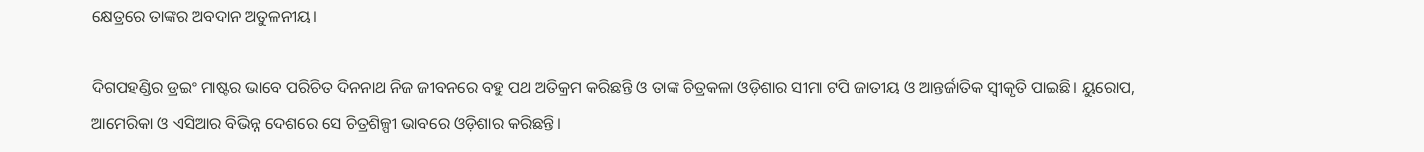କ୍ଷେତ୍ରରେ ତାଙ୍କର ଅବଦାନ ଅତୁଳନୀୟ।

ଦିଗପହଣ୍ଡିର ଡ୍ରଇଂ ମାଷ୍ଟର ଭାବେ ପରିଚିତ ଦିନନାଥ ନିଜ ଜୀବନରେ ବହୁ ପଥ ଅତିକ୍ରମ କରିଛନ୍ତି ଓ ତାଙ୍କ ଚିତ୍ରକଳା ଓଡ଼ିଶାର ସୀମା ଟପି ଜାତୀୟ ଓ ଆନ୍ତର୍ଜାତିକ ସ୍ୱୀକୃତି ପାଇଛି। ୟୁରୋପ, ଆମେରିକା ଓ ଏସିଆର ବିଭିନ୍ନ ଦେଶରେ ସେ ଚିତ୍ରଶିଳ୍ପୀ ଭାବରେ ଓଡ଼ିଶାର କରିଛନ୍ତି।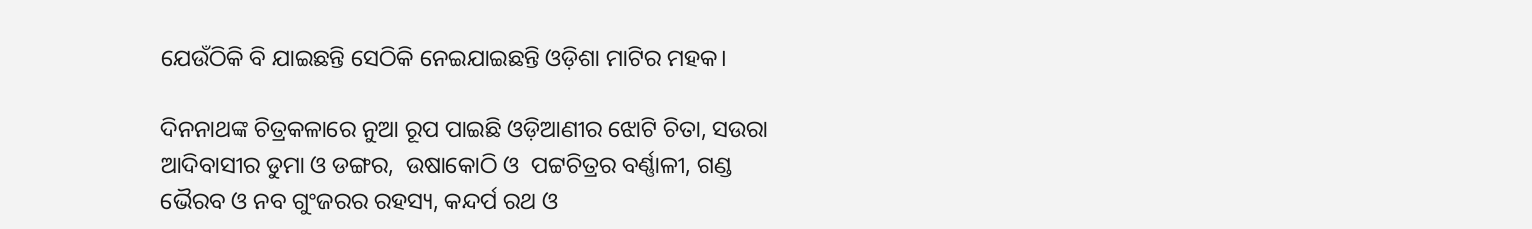ଯେଉଁଠିକି ବି ଯାଇଛନ୍ତି ସେଠିକି ନେଇଯାଇଛନ୍ତି ଓଡ଼ିଶା ମାଟିର ମହକ।

ଦିନନାଥଙ୍କ ଚିତ୍ରକଳାରେ ନୁଆ ରୂପ ପାଇଛି ଓଡ଼ିଆଣୀର ଝୋଟି ଚିତା, ସଉରା ଆଦିବାସୀର ଡୁମା ଓ ଡଙ୍ଗର,  ଉଷାକୋଠି ଓ  ପଟ୍ଟଚିତ୍ରର ବର୍ଣ୍ଣାଳୀ, ଗଣ୍ଡ ଭୈରବ ଓ ନବ ଗୁଂଜରର ରହସ୍ୟ, କନ୍ଦର୍ପ ରଥ ଓ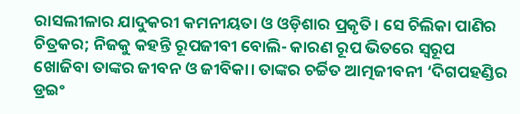ରାସଲୀଳାର ଯାଦୁକରୀ କମନୀୟତା ଓ ଓଡ଼ିଶାର ପ୍ରକୃତି। ସେ ଚିଲିକା ପାଣିର ଚିତ୍ରକର; ନିଜକୁ କହନ୍ତି ରୂପଜୀବୀ ବୋଲି- କାରଣ ରୂପ ଭିତରେ ସ୍ୱରୂପ ଖୋଜିବା ତାଙ୍କର ଜୀବନ ଓ ଜୀବିକା। ତାଙ୍କର ଚର୍ଚ୍ଚିତ ଆତ୍ମଜୀବନୀ ‘ଦିଗପହଣ୍ଡିର ଡ୍ରଇଂ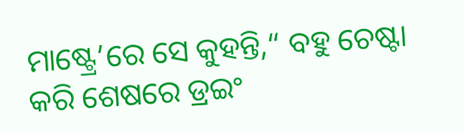ମାଷ୍ଟ୍ରେ’ରେ ସେ କୁହନ୍ତି,“ ବହୁ ଚେଷ୍ଟା କରି ଶେଷରେ ଡ୍ରଇଂ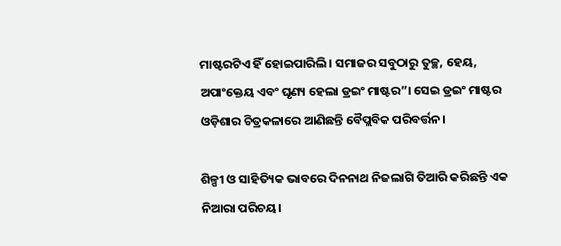ମାଷ୍ଟରଟିଏ ହିଁ ହୋଇପାରିଲି। ସମାଜର ସବୁଠାରୁ ତୁଚ୍ଛ, ହେୟ, ଅପାଂକ୍ତେୟ ଏବଂ ଘୃଣ୍ୟ ହେଲା ଡ୍ରଇଂ ମାଷ୍ଟର”। ସେଇ ଡ୍ରଇଂ ମାଷ୍ଟର ଓଡ଼ିଶାର ଚିତ୍ରକଳାରେ ଆଣିଛନ୍ତି ବୈପ୍ଲବିକ ପରିବର୍ତ୍ତନ।

ଶିଳ୍ପୀ ଓ ସାହିତ୍ୟିକ ଭାବରେ ଦିନନାଥ ନିଜଲାଗି ତିଆରି କରିଛନ୍ତି ଏକ ନିଆରା ପରିଚୟ।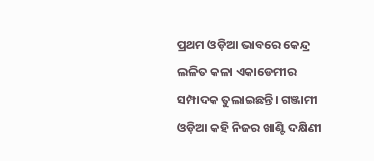ପ୍ରଥମ ଓଡ଼ିଆ ଭାବରେ କେନ୍ଦ୍ର ଲଳିତ କଳା ଏକାଡେମୀର ସମ୍ପାଦକ ତୁଲାଇଛନ୍ତି। ଗଞ୍ଜାମୀ ଓଡ଼ିଆ କହି ନିଜର ଖାଣ୍ଟି ଦକ୍ଷିଣୀ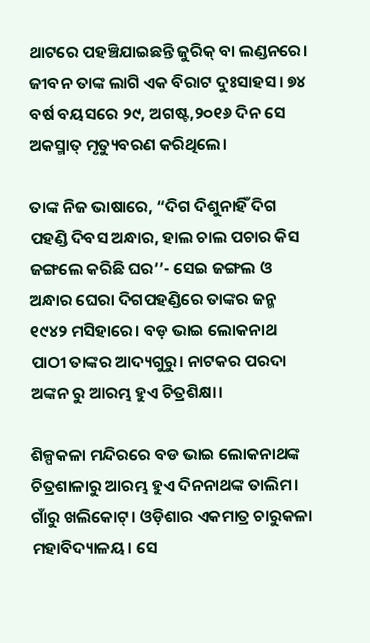ଥାଟରେ ପହଞ୍ଚିଯାଇଛନ୍ତି ଜୁରିକ୍ ବା ଲଣ୍ଡନରେ। ଜୀବନ ତାଙ୍କ ଲାଗି ଏକ ବିରାଟ ଦୁଃସାହସ। ୭୪ ବର୍ଷ ବୟସରେ ୨୯, ଅଗଷ୍ଟ,୨୦୧୬ ଦିନ ସେ  ଅକସ୍ମାତ୍ ମୃତ୍ୟୁବରଣ କରିଥିଲେ।

ତାଙ୍କ ନିଜ ଭାଷାରେ, “ଦିଗ ଦିଶୁନାହିଁ ଦିଗ ପହଣ୍ଡି ଦିବସ ଅନ୍ଧାର, ହାଲ ଚାଲ ପଚାର କିସ ଜଙ୍ଗଲେ କରିଛି ଘର’’- ସେଇ ଜଙ୍ଗଲ ଓ ଅନ୍ଧାର ଘେରା ଦିଗପହଣ୍ଡିରେ ତାଙ୍କର ଜନ୍ମ ୧୯୪୨ ମସିହାରେ। ବଡ଼ ଭାଇ ଲୋକନାଥ ପାଠୀ ତାଙ୍କର ଆଦ୍ୟଗୁରୁ। ନାଟକର ପରଦା ଅଙ୍କନ ରୁ ଆରମ୍ଭ ହୁଏ ଚିତ୍ରଶିକ୍ଷା।

ଶିଳ୍ପକଳା ମନ୍ଦିରରେ ବଡ ଭାଇ ଲୋକନାଥଙ୍କ ଚିତ୍ରଶାଳାରୁ ଆରମ୍ଭ ହୁଏ ଦିନନାଥଙ୍କ ତାଲିମ। ଗାଁରୁ ଖଲିକୋଟ୍। ଓଡ଼ିଶାର ଏକମାତ୍ର ଚାରୁକଳା ମହାବିଦ୍ୟାଳୟ। ସେ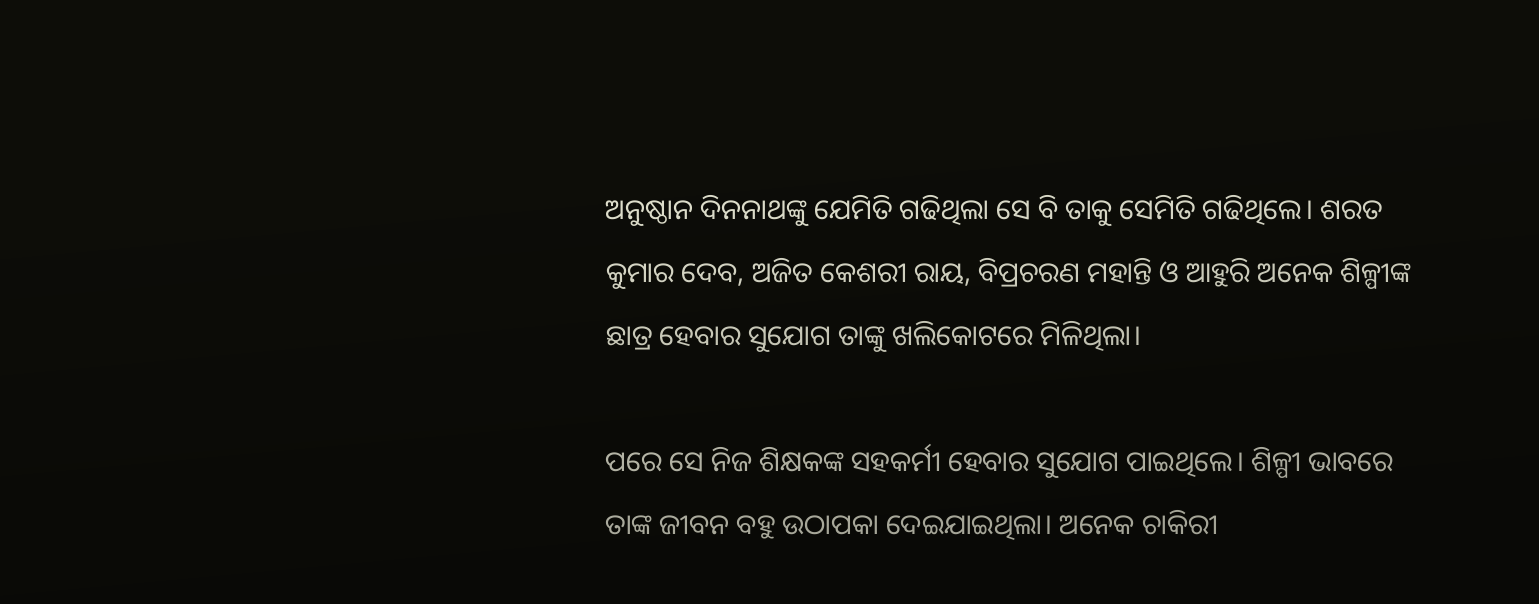ଅନୁଷ୍ଠାନ ଦିନନାଥଙ୍କୁ ଯେମିତି ଗଢିଥିଲା ସେ ବି ତାକୁ ସେମିତି ଗଢିଥିଲେ। ଶରତ କୁମାର ଦେବ, ଅଜିତ କେଶରୀ ରାୟ, ବିପ୍ରଚରଣ ମହାନ୍ତି ଓ ଆହୁରି ଅନେକ ଶିଳ୍ପୀଙ୍କ ଛାତ୍ର ହେବାର ସୁଯୋଗ ତାଙ୍କୁ ଖଲିକୋଟରେ ମିଳିଥିଲା।

ପରେ ସେ ନିଜ ଶିକ୍ଷକଙ୍କ ସହକର୍ମୀ ହେବାର ସୁଯୋଗ ପାଇଥିଲେ। ଶିଳ୍ପୀ ଭାବରେ ତାଙ୍କ ଜୀବନ ବହୁ ଉଠାପକା ଦେଇଯାଇଥିଲା। ଅନେକ ଚାକିରୀ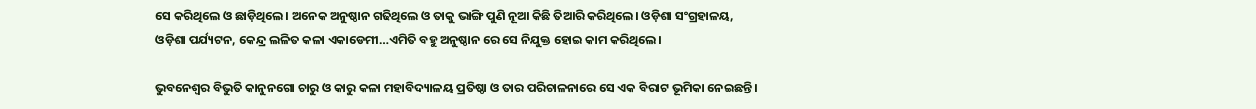ସେ କରିଥିଲେ ଓ ଛାଡ଼ିଥିଲେ। ଅନେକ ଅନୁଷ୍ଠାନ ଗଢିଥିଲେ ଓ ତାକୁ ଭାଙ୍ଗି ପୁଣି ନୂଆ କିଛି ତିଆରି କରିଥିଲେ। ଓଡ଼ିଶା ସଂଗ୍ରହାଳୟ, ଓଡ଼ିଶା ପର୍ଯ୍ୟଟନ, କେନ୍ଦ୍ର ଲଳିତ କଳା ଏକାଡେମୀ…ଏମିତି ବହୁ ଅନୁଷ୍ଠାନ ରେ ସେ ନିଯୁକ୍ତ ହୋଇ କାମ କରିଥିଲେ।

ଭୁବନେଶ୍ୱର ବିଭୁତି କାନୁନଗୋ ଚାରୁ ଓ କାରୁ କଳା ମହାବିଦ୍ୟାଳୟ ପ୍ରତିଷ୍ଠା ଓ ତାର ପରିଚାଳନାରେ ସେ ଏକ ବିରାଟ ଭୂମିକା ନେଇଛନ୍ତି।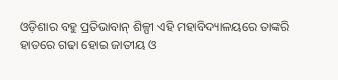ଓଡ଼ିଶାର ବହୁ ପ୍ରତିଭାବାନ୍ ଶିଳ୍ପୀ ଏହି ମହାବିଦ୍ୟାଳୟରେ ତାଙ୍କରି ହାତରେ ଗଢା ହୋଇ ଜାତୀୟ ଓ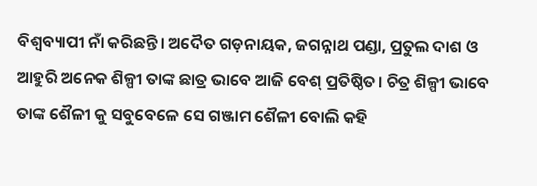ବିଶ୍ୱବ୍ୟାପୀ ନାଁ କରିଛନ୍ତି। ଅଦୈତ ଗଡ଼ନାୟକ, ଜଗନ୍ନାଥ ପଣ୍ଡା, ପ୍ରତୁଲ ଦାଶ ଓ ଆହୁରି ଅନେକ ଶିଳ୍ପୀ ତାଙ୍କ ଛାତ୍ର ଭାବେ ଆଜି ବେଶ୍ ପ୍ରତିଷ୍ଠିତ। ଚିତ୍ର ଶିଳ୍ପୀ ଭାବେ ତାଙ୍କ ଶୈଳୀ କୁ ସବୁବେଳେ ସେ ଗଞ୍ଜାମ ଶୈଳୀ ବୋଲି କହି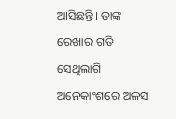ଆସିଛନ୍ତି। ତାଙ୍କ ରେଖାର ଗତି ସେଥିଲାଗି ଅନେକାଂଶରେ ଅଳସ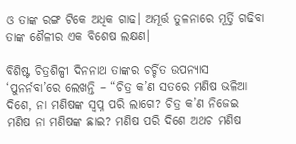ଓ ତାଙ୍କ ରଙ୍ଗ ଟିକେ ଅଧିକ ଗାଢ। ଅମୂର୍ତ୍ତ ତୁଳନାରେ ମୂର୍ତ୍ତି ଗଢିବା ତାଙ୍କ ଶୈଳୀର ଏକ ବିଶେଷ ଲକ୍ଷଣ।

ବିଶିଷ୍ଟ ଚିତ୍ରଶିଳ୍ପୀ ଦିନନାଥ ତାଙ୍କର ଚର୍ଚ୍ଚିତ ଉପନ୍ୟାସ ‘ପୁନର୍ନବା’ରେ ଲେଖନ୍ତି – “ଚିତ୍ର କ’ଣ ସତରେ ମଣିଷ ଭଳିଆ ଦିଶେ, ନା ମଣିଷଙ୍କ ସ୍ୱପ୍ନ ପରି ଲାଗେ? ଚିତ୍ର କ’ଣ ନିଜେଇ ମଣିଷ ନା ମଣିଷଙ୍କ ଛାଇ? ମଣିଷ ପରି ଦିଶେ ଅଥଚ ମଣିଷ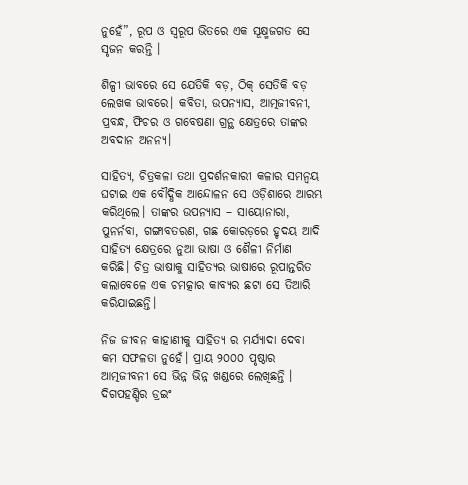ନୁହେଁ”, ରୂପ ଓ ସ୍ୱରୂପ ଭିତରେ ଏକ ସୂକ୍ଷ୍ମଜଗତ ସେ ସୃଜନ କରନ୍ତି ।

ଶିଳ୍ପୀ ଭାବରେ ସେ ଯେତିକି ବଡ଼, ଠିକ୍‍ ସେତିକି ବଡ଼ ଲେଖକ ଭାବରେ। କବିତା, ଉପନ୍ୟାସ, ଆତ୍ମଜୀବନୀ, ପ୍ରବନ୍ଧ, ଫିଚର ଓ ଗବେଷଣା ଗ୍ରନ୍ଥ କ୍ଷେତ୍ରରେ ତାଙ୍କର ଅବଦାନ ଅନନ୍ୟ।

ସାହିତ୍ୟ, ଚିତ୍ରକଳା ତଥା ପ୍ରଦର୍ଶନକାରୀ କଳାର ସମନ୍ୱୟ ଘଟାଇ ଏକ ବୌଦ୍ଧିକ ଆନ୍ଦୋଳନ ସେ ଓଡ଼ିଶାରେ ଆରମ୍ଭ କରିଥିଲେ। ତାଙ୍କର ଉପନ୍ୟାସ – ସାୟୋନାରା, ପୁନର୍ନବା, ଗଙ୍ଗାବତରଣ, ଗଛ କୋରଡ଼ରେ ହୃଦୟ ଆଦି ସାହିତ୍ୟ କ୍ଷେତ୍ରରେ ନୁଆ ଭାଷା ଓ ଶୈଳୀ ନିର୍ମାଣ କରିଛି। ଚିତ୍ର ଭାଷାକୁ ସାହିତ୍ୟର ଭାଷାରେ ରୂପାନ୍ତରିତ କଲାବେଳେ ଏକ ଚମତ୍କାର କାବ୍ୟର ଛଟା ସେ ତିଆରି କରିଯାଇଛନ୍ତି।

ନିଜ ଜୀବନ କାହାଣୀକୁ ସାହିତ୍ୟ ର ମର୍ଯ୍ୟାଦା ଦେବା କମ ସଫଳତା ନୁହେଁ। ପ୍ରାୟ ୨୦୦୦ ପୃଷ୍ଠାର ଆତ୍ମଜୀବନୀ ସେ ଭିନ୍ନ ଭିନ୍ନ ଖଣ୍ଡରେ ଲେଖିଛନ୍ତି । ଦିଗପହଣ୍ଡିର ଡ୍ରଇଂ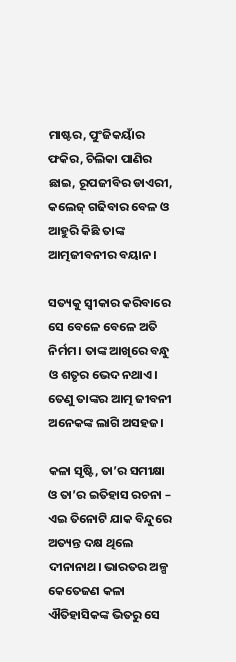ମାଷ୍ଟର, ପୁଂଜିକୟାଁର ଫକିର, ଚିଲିକା ପାଣିର ଛାଇ, ରୂପଜୀବିର ଡାଏରୀ, କଲେଜ୍ ଗଢିବାର ବେଳ ଓ ଆହୁରି କିଛି ତାଙ୍କ ଆତ୍ମଜୀବନୀର ବୟାନ।

ସତ୍ୟକୁ ସ୍ୱୀକାର କରିବାରେ ସେ ବେଳେ ବେଳେ ଅତି ନିର୍ମମ। ତାଙ୍କ ଆଖିରେ ବନ୍ଧୁ ଓ ଶତୃର ଭେଦ ନଥାଏ। ତେଣୁ ତାଙ୍କର ଆତ୍ମ ଜୀବନୀ ଅନେକଙ୍କ ଲାଗି ଅସହଜ।

କଳା ସୃଷ୍ଟି, ତା’ର ସମୀକ୍ଷା ଓ ତା’ର ଇତିହାସ ରଚନା – ଏଇ ତିନୋଟି ଯାକ ବିନ୍ଦୁରେ ଅତ୍ୟନ୍ତ ଦକ୍ଷ ଥିଲେ ଦୀନାନାଥ। ଭାରତର ଅଳ୍ପ କେତେଜଣ କଳା ଐତିହାସିକଙ୍କ ଭିତରୁ ସେ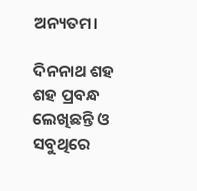ଅନ୍ୟତମ।

ଦିନନାଥ ଶହ ଶହ ପ୍ରବନ୍ଧ ଲେଖିଛନ୍ତି ଓ ସବୁଥିରେ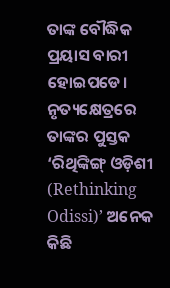ତାଙ୍କ ବୌଦ୍ଧିକ ପ୍ରୟାସ ବାରୀ ହୋଇପଡେ। ନୃତ୍ୟକ୍ଷେତ୍ରରେ ତାଙ୍କର ପୁସ୍ତକ ‘ରିଥିଙ୍କିଙ୍ଗ୍‍ ଓଡ଼ିଶୀ (Rethinking Odissi)’ ଅନେକ କିଛି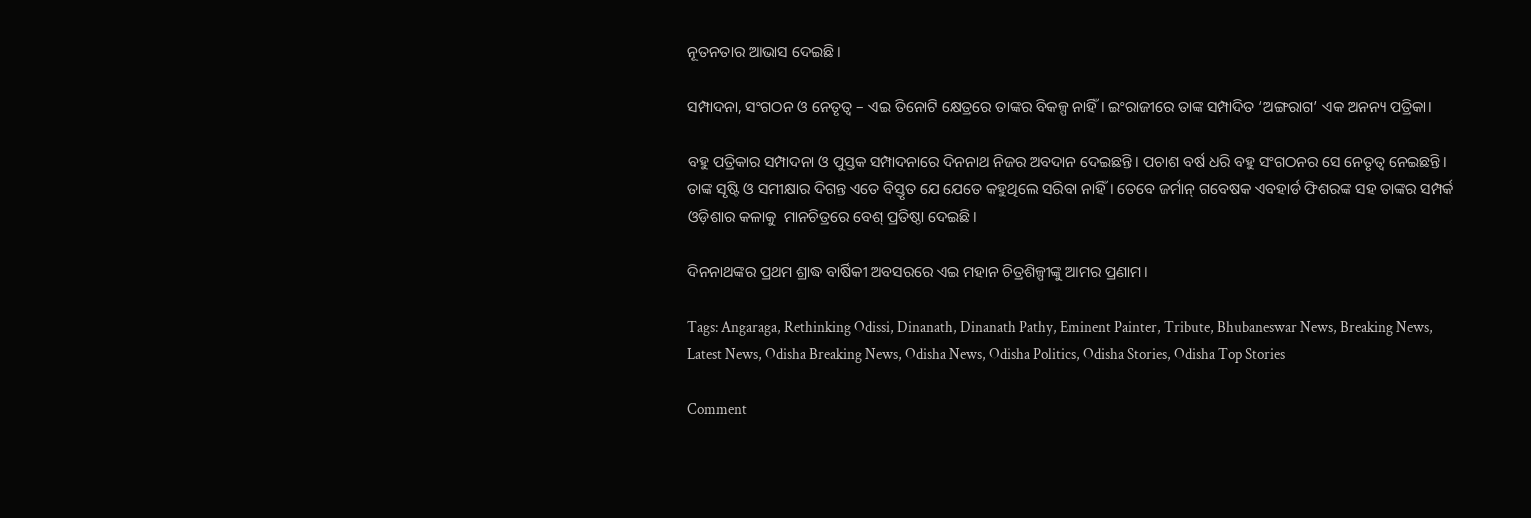ନୂତନତାର ଆଭାସ ଦେଇଛି।

ସମ୍ପାଦନା, ସଂଗଠନ ଓ ନେତୃତ୍ୱ – ଏଇ ତିନୋଟି କ୍ଷେତ୍ରରେ ତାଙ୍କର ବିକଳ୍ପ ନାହିଁ। ଇଂରାଜୀରେ ତାଙ୍କ ସମ୍ପାଦିତ ‘ଅଙ୍ଗରାଗ’ ଏକ ଅନନ୍ୟ ପତ୍ରିକା।

ବହୁ ପତ୍ରିକାର ସମ୍ପାଦନା ଓ ପୁସ୍ତକ ସମ୍ପାଦନାରେ ଦିନନାଥ ନିଜର ଅବଦାନ ଦେଇଛନ୍ତି। ପଚାଶ ବର୍ଷ ଧରି ବହୁ ସଂଗଠନର ସେ ନେତୃତ୍ୱ ନେଇଛନ୍ତି। ତାଙ୍କ ସୃଷ୍ଟି ଓ ସମୀକ୍ଷାର ଦିଗନ୍ତ ଏତେ ବିସ୍ତୃତ ଯେ ଯେତେ କହୁଥିଲେ ସରିବା ନାହିଁ। ତେବେ ଜର୍ମାନ୍‍ ଗବେଷକ ଏବହାର୍ଡ ଫିଶରଙ୍କ ସହ ତାଙ୍କର ସମ୍ପର୍କ ଓଡ଼ିଶାର କଳାକୁ  ମାନଚିତ୍ରରେ ବେଶ୍ ପ୍ରତିଷ୍ଠା ଦେଇଛି।

ଦିନନାଥଙ୍କର ପ୍ରଥମ ଶ୍ରାଦ୍ଧ ବାର୍ଷିକୀ ଅବସରରେ ଏଇ ମହାନ ଚିତ୍ରଶିଳ୍ପୀଙ୍କୁ ଆମର ପ୍ରଣାମ।

Tags: Angaraga, Rethinking Odissi, Dinanath, Dinanath Pathy, Eminent Painter, Tribute, Bhubaneswar News, Breaking News, Latest News, Odisha Breaking News, Odisha News, Odisha Politics, Odisha Stories, Odisha Top Stories

Comment